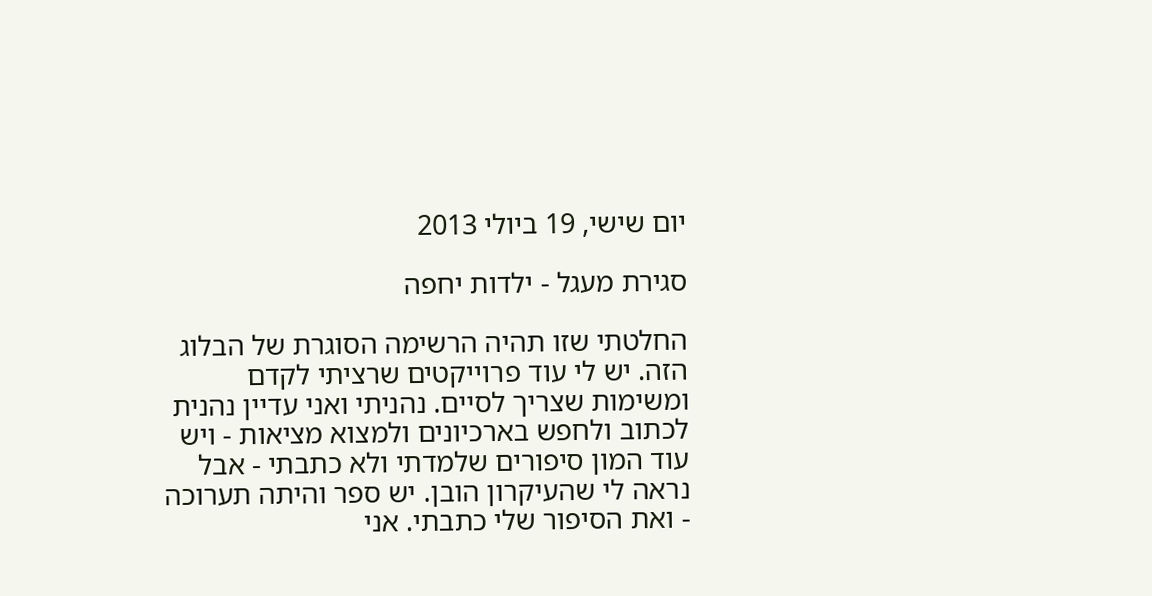יום שישי, 19 ביולי 2013

סגירת מעגל - ילדות יחפה

החלטתי שזו תהיה הרשימה הסוגרת של הבלוג הזה. יש לי עוד פרוייקטים שרציתי לקדם ומשימות שצריך לסיים. נהניתי ואני עדיין נהנית לכתוב ולחפש בארכיונים ולמצוא מציאות - ויש עוד המון סיפורים שלמדתי ולא כתבתי - אבל נראה לי שהעיקרון הובן. יש ספר והיתה תערוכה - ואת הסיפור שלי כתבתי. אני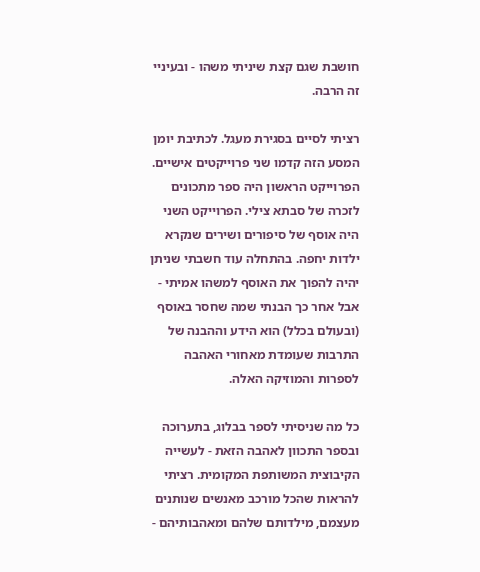חושבת שגם קצת שיניתי משהו - ובעיניי זה הרבה.

רציתי לסיים בסגירת מעגל. לכתיבת יומן המסע הזה קדמו שני פרוייקטים אישיים. הפרוייקט הראשון היה ספר מתכונים לזכרה של סבתא צילי. הפרוייקט השני היה אוסף של סיפורים ושירים שנקרא ילדות יחפה. בהתחלה עוד חשבתי שניתן יהיה להפוך את האוסף למשהו אמיתי - אבל אחר כך הבנתי שמה שחסר באוסף (ובעולם בכלל) הוא הידע וההבנה של התרבות שעומדת מאחורי האהבה לספרות והמוזיקה האלה.

כל מה שניסיתי לספר בבלוג, בתערוכה ובספר התכוון לאהבה הזאת - לעשייה הקיבוצית המשותפת המקומית. רציתי להראות שהכל מורכב מאנשים שנותנים מעצמם, מילדותם שלהם ומאהבותיהם -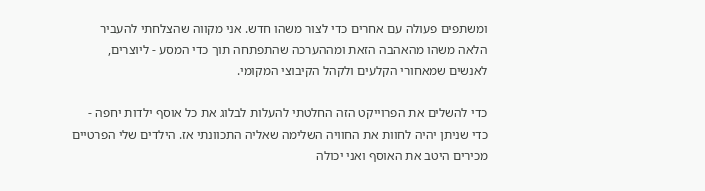ומשתפים פעולה עם אחרים כדי לצור משהו חדש. אני מקווה שהצלחתי להעביר הלאה משהו מהאהבה הזאת ומההערכה שהתפתחה תוך כדי המסע - ליוצרים, לאנשים שמאחורי הקלעים ולקהל הקיבוצי המקומי.

כדי להשלים את הפרוייקט הזה החלטתי להעלות לבלוג את כל אוסף ילדות יחפה - כדי שניתן יהיה לחוות את החוויה השלימה שאליה התכוונתי אז. הילדים שלי הפרטיים מכירים היטב את האוסף ואני יכולה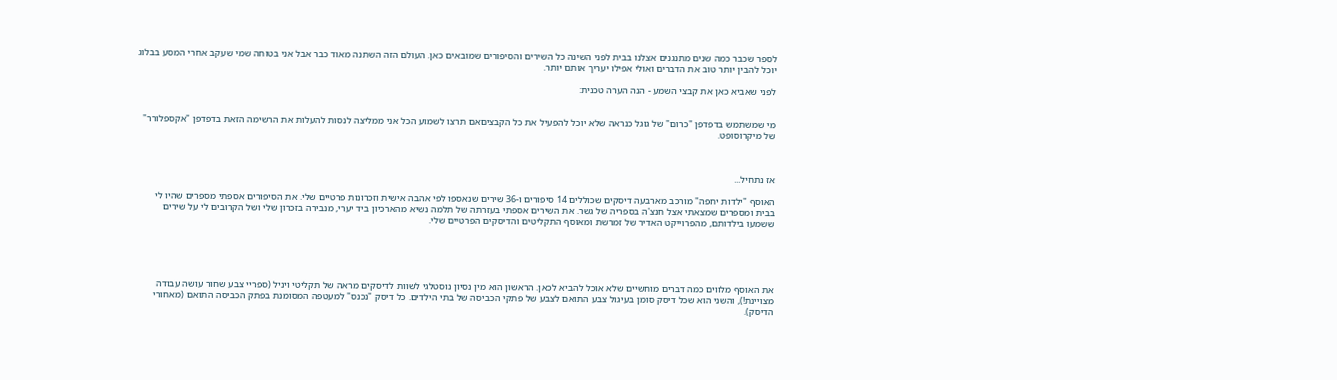לספר שכבר כמה שנים מתנגנים אצלנו בבית לפני השינה כל השירים והסיפורים שמובאים כאן. העולם הזה השתנה מאוד כבר אבל אני בטוחה שמי שעקב אחרי המסע בבלוג יוכל להבין יותר טוב את הדברים ואולי אפילו יעריך אותם יותר.

לפני שאביא כאן את קבצי השמע - הנה הערה טכנית:


מי שמשתמש בדפדפן "כרום" של גוגל כנראה שלא יוכל להפעיל את כל הקבציםאם תרצו לשמוע הכל אני ממליצה לנסות להעלות את הרשימה הזאת בדפדפן "אקספלורר" של מיקרוסופט.



אז נתחיל...

האוסף "ילדות יחפה" מורכב מארבעה דיסקים שכוללים 14 סיפורים ו-36 שירים שנאספו לפי אהבה אישית וזכרונות פרטיים שלי. את הסיפורים אספתי מספרים שהיו לי בבית ומספרים שמצאתי אצל חנצ'ה בספריה של גשר. את השירים אספתי בעזרתה של תלמה נשיא מהארכיון ביד יערי, מנבירה בזכרון שלי ושל הקרובים לי על שירים ששמעו בילדותם, מהפרוייקט האדיר של זמרשת ומאוסף התקליטים והדיסקים הפרטיים שלי.





את האוסף מלווים כמה דברים מוחשיים שלא אוכל להביא לכאן. הראשון הוא מין נסיון נוסטלגי לשוות לדיסקים מראה של תקליטי ויניל (ספריי צבע שחור עושה עבודה מצויינת!), והשני הוא שכל דיסק סומן בעיגול צבע התואם לצבע של פתקי הכביסה של בתי הילדים. כל דיסק "נכנס" למעטפה המסומנת בפתק הכביסה התואם (מאחורי הדיסק).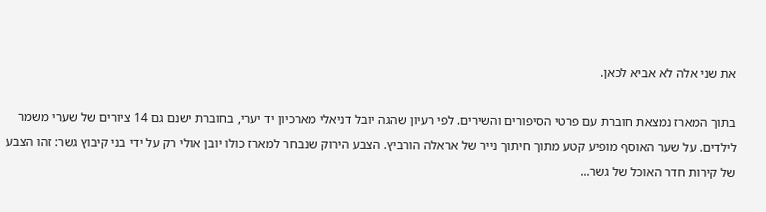את שני אלה לא אביא לכאן.

בתוך המארז נמצאת חוברת עם פרטי הסיפורים והשירים. לפי רעיון שהגה יובל דניאלי מארכיון יד יערי, בחוברת ישנם גם 14 ציורים של שערי משמר לילדים. על שער האוסף מופיע קטע מתוך חיתוך נייר של אראלה הורביץ. הצבע הירוק שנבחר למארז כולו יובן אולי רק על ידי בני קיבוץ גשר: זהו הצבע של קירות חדר האוכל של גשר...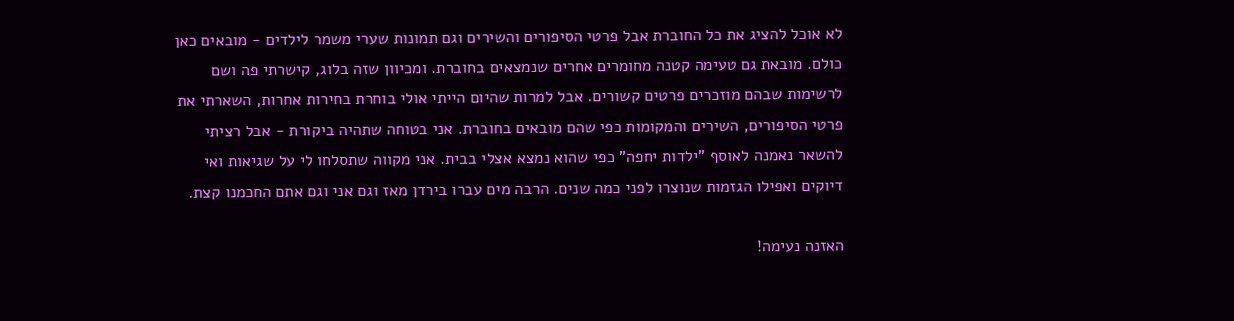לא אוכל להציג את כל החוברת אבל פרטי הסיפורים והשירים וגם תמונות שערי משמר לילדים - מובאים כאן כולם. מובאת גם טעימה קטנה מחומרים אחרים שנמצאים בחוברת. ומכיוון שזה בלוג, קישרתי פה ושם לרשימות שבהם מוזכרים פרטים קשורים. אבל למרות שהיום הייתי אולי בוחרת בחירות אחרות, השארתי את פרטי הסיפורים, השירים והמקומות כפי שהם מובאים בחוברת. אני בטוחה שתהיה ביקורת - אבל רציתי להשאר נאמנה לאוסף "ילדות יחפה" כפי שהוא נמצא אצלי בבית. אני מקווה שתסלחו לי על שגיאות ואי דיוקים ואפילו הגזמות שנוצרו לפני כמה שנים. הרבה מים עברו בירדן מאז וגם אני וגם אתם החכמנו קצת.

האזנה נעימה!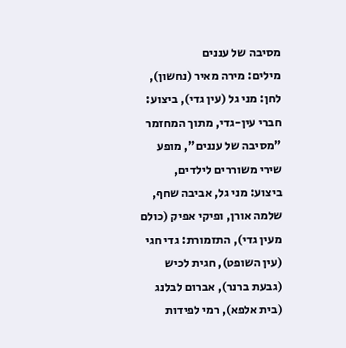מסיבה של עננים
מילים: מירה מאיר (נחשון), לחן: מני גל (עין גדי), ביצוע: חברי עין-גדי, מתוך המחזמר "מסיבה של עננים", מופע שירי משוררים לילדים, ביצוע: מני גל, אביבה שחף, שלמה אורן, ופיקי אפיק (כולם מעין גדי), התזמורת: גדי חגי (עין השופט), חגית לכיש (גבעת ברנר), אברום לבלנג (בית אלפא), רמי לפידות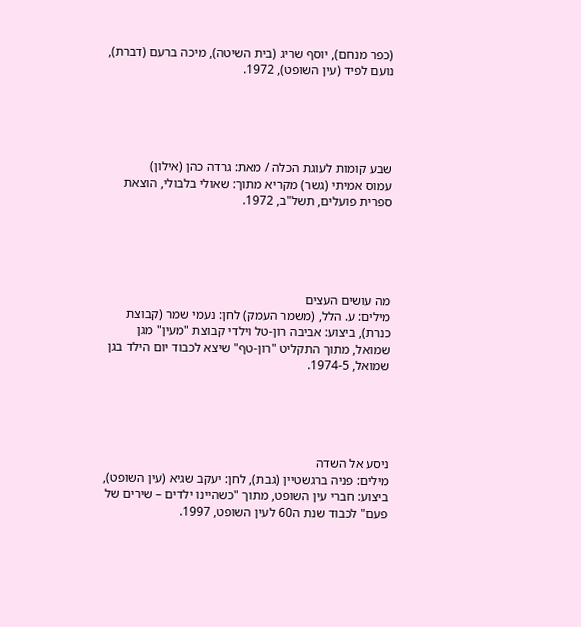(כפר מנחם), יוסף שריג (בית השיטה), מיכה ברעם (דברת), נועם לפיד (עין השופט), 1972.





שבע קומות לעוגת הכלה / מאת: גרדה כהן (אילון)
עמוס אמיתי (גשר) מקריא מתוך: שאולי בלבולי, הוצאת ספרית פועלים, תשל"ב, 1972.





מה עושים העצים
מילים: ע. הלל, (משמר העמק) לחן: נעמי שמר (קבוצת כנרת), ביצוע: אביבה רון-טל וילדי קבוצת "מעין" מגן שמואל, מתוך התקליט "רון-טף" שיצא לכבוד יום הילד בגן שמואל, 1974-5.





ניסע אל השדה
מילים: פניה ברגשטיין (גבת), לחן: יעקב שגיא (עין השופט), ביצוע: חברי עין השופט, מתוך "כשהיינו ילדים – שירים של פעם" לכבוד שנת ה60 לעין השופט, 1997.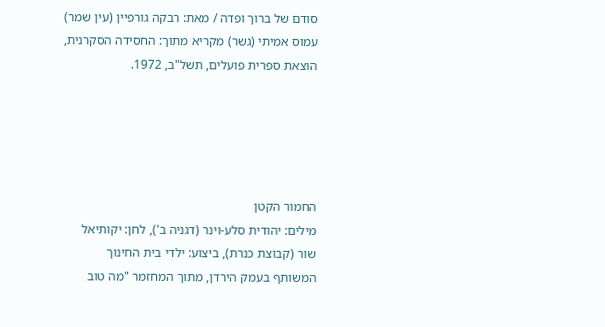סודם של ברוך ופדה / מאת: רבקה גורפיין (עין שמר)
עמוס אמיתי (גשר) מקריא מתוך: החסידה הסקרנית, הוצאת ספרית פועלים, תשל"ב, 1972.





החמור הקטן
מילים: יהודית סלע-וינר (דגניה ב'), לחן: יקותיאל שור (קבוצת כנרת), ביצוע: ילדי בית החינוך המשותף בעמק הירדן, מתוך המחזמר "מה טוב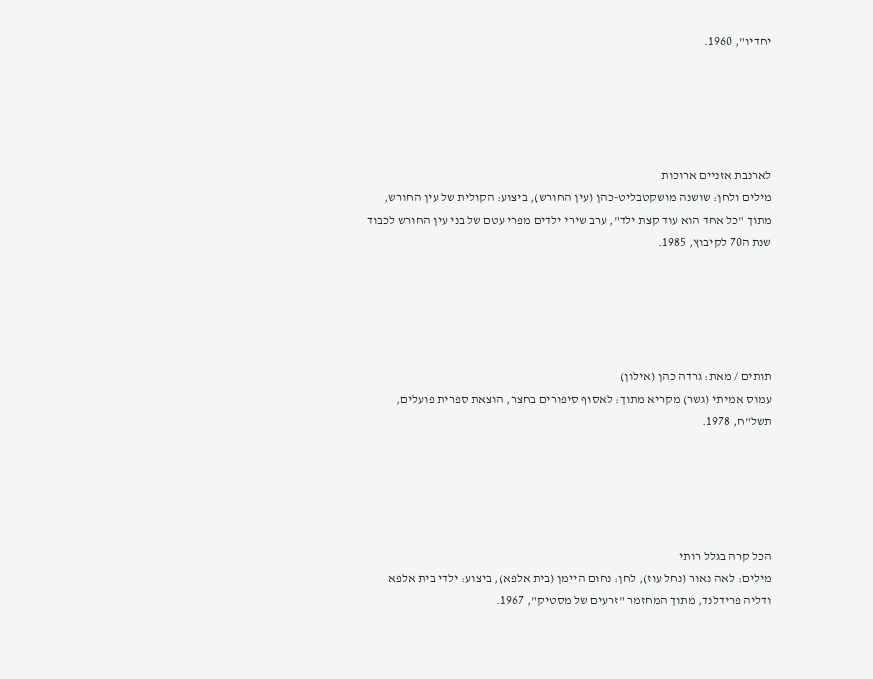יחדיו", 1960.





לארנבת אזניים ארוכות
מילים ולחן: שושנה מושקטבליט-כהן (עין החורש), ביצוע: הקולית של עין החורש, מתוך "כל אחד הוא עוד קצת ילד", ערב שירי ילדים מפרי עטם של בני עין החורש לכבוד שנת ה70 לקיבוץ, 1985.





תותים / מאת: גרדה כהן (אילון)
עמוס אמיתי (גשר) מקריא מתוך: לאסוף סיפורים בחצר, הוצאת ספרית פועלים, תשל"ח, 1978.





הכל קרה בגלל רותי
מילים: לאה נאור (נחל עוז), לחן: נחום היימן (בית אלפא), ביצוע: ילדי בית אלפא ודליה פרידלנד, מתוך המחזמר "זרעים של מסטיק", 1967.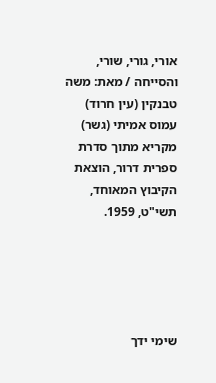אורי, גורי, שורי, והסייחה / מאת: משה טבנקין (עין חרוד)
עמוס אמיתי (גשר) מקריא מתוך סדרת ספרית דרור, הוצאת הקיבוץ המאוחד, תשי"ט, 1959.





שימי ידך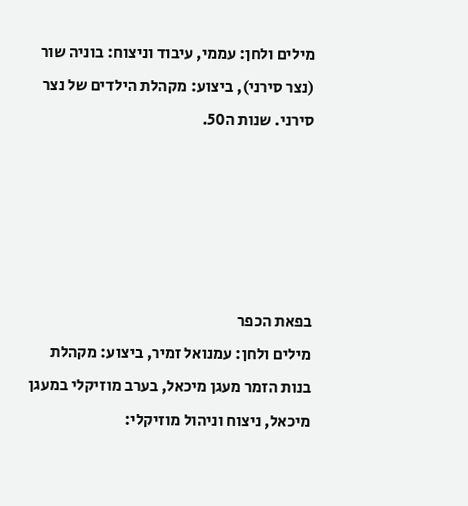מילים ולחן: עממי, עיבוד וניצוח: בוניה שור (נצר סירני), ביצוע: מקהלת הילדים של נצר סירני. שנות ה50.





בפאת הכפר
מילים ולחן: עמנואל זמיר, ביצוע: מקהלת בנות הזמר מעגן מיכאל, בערב מוזיקלי במעגן מיכאל, ניצוח וניהול מוזיקלי: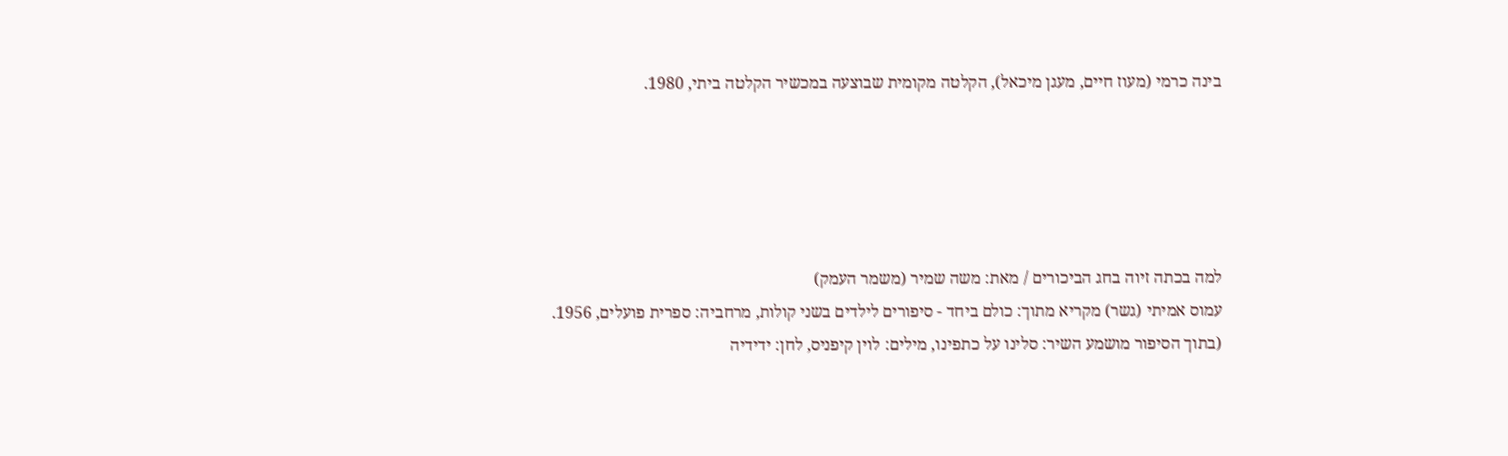בינה כרמי (מעוז חיים, מעגן מיכאל), הקלטה מקומית שבוצעה במכשיר הקלטה ביתי, 1980.





למה בכתה זיוה בחג הביכורים / מאת: משה שמיר (משמר העמק)
עמוס אמיתי (גשר) מקריא מתוך: כולם ביחד - סיפורים לילדים בשני קולות, מרחביה: ספרית פועלים, 1956.
(בתוך הסיפור מושמע השיר: סלינו על כתפינו, מילים: לוין קיפניס, לחן: ידידיה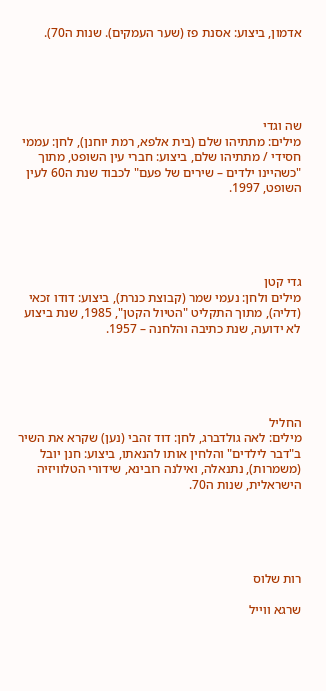אדמון, ביצוע: אסנת פז (שער העמקים). שנות ה70).





שה וגדי
מילים: מתתיהו שלם (בית אלפא, רמת יוחנן), לחן: עממי חסידי / מתתיהו שלם, ביצוע: חברי עין השופט, מתוך "כשהיינו ילדים – שירים של פעם" לכבוד שנת ה60 לעין השופט, 1997.





גדי קטן
מילים ולחן: נעמי שמר (קבוצת כנרת), ביצוע: דודו זכאי (דליה), מתוך התקליט "הטיול הקטן", 1985, שנת ביצוע לא ידועה, שנת כתיבה והלחנה – 1957.





החליל
מילים: לאה גולדברג, לחן: דוד זהבי (נען) שקרא את השיר ב"דבר לילדים" והלחין אותו להנאתו, ביצוע: חנן יובל (משמרות), נתנאלה, ואילנה רובינא, שידורי הטלוויזיה הישראלית, שנות ה70.





רות שלוס

שרגא ווייל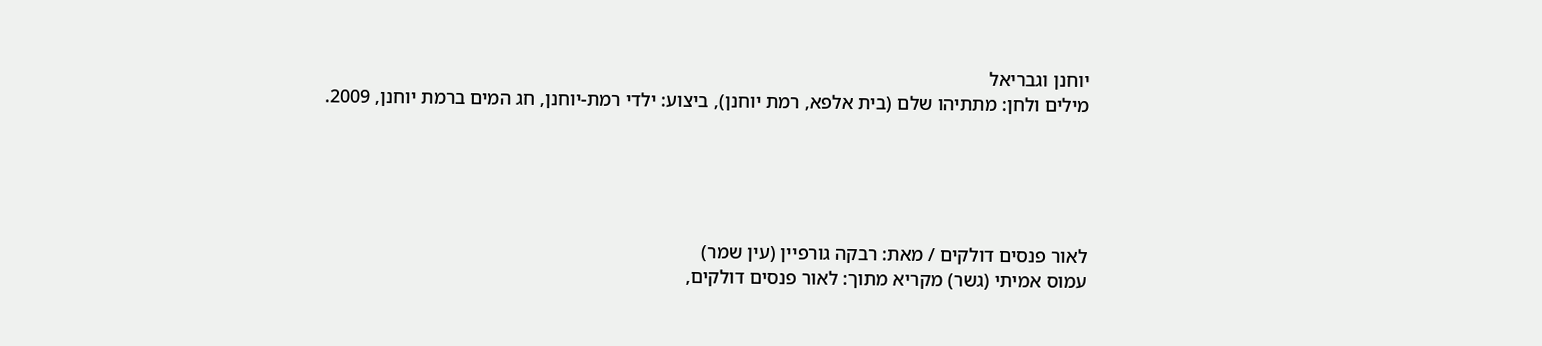יוחנן וגבריאל
מילים ולחן: מתתיהו שלם (בית אלפא, רמת יוחנן), ביצוע: ילדי רמת-יוחנן, חג המים ברמת יוחנן, 2009.





לאור פנסים דולקים / מאת: רבקה גורפיין (עין שמר)
עמוס אמיתי (גשר) מקריא מתוך: לאור פנסים דולקים,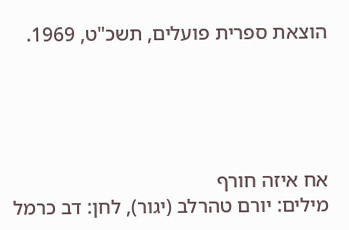הוצאת ספרית פועלים, תשכ"ט, 1969.





אח איזה חורף
מילים: יורם טהרלב (יגור), לחן: דב כרמל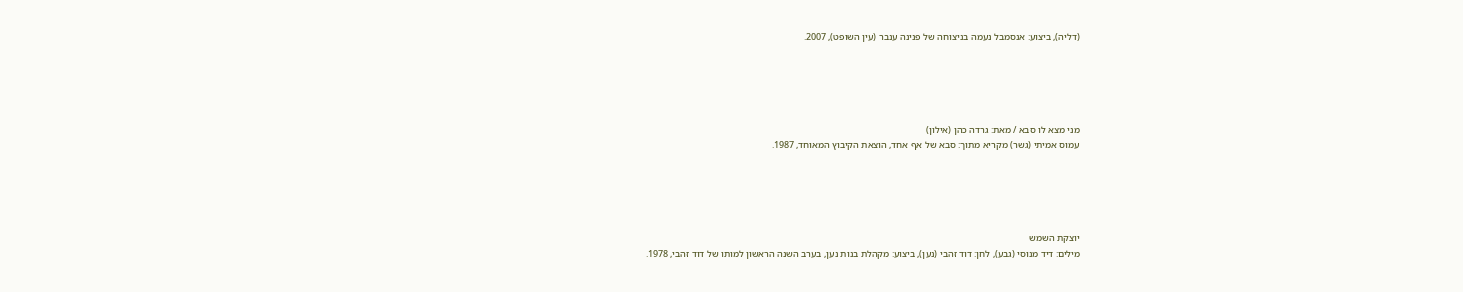(דליה), ביצוע: אנסמבל נעמה בניצוחה של פנינה ענבר (עין השופט), 2007.





מני מצא לו סבא / מאת: גרדה כהן (אילון)
עמוס אמיתי (גשר) מקריא מתוך: סבא של אף אחד, הוצאת הקיבוץ המאוחד, 1987.





יוצקת השמש
מילים: דיד מנוסי (גבע), לחן: דוד זהבי (נען), ביצוע: מקהלת בנות נען, בערב השנה הראשון למותו של דוד זהבי, 1978.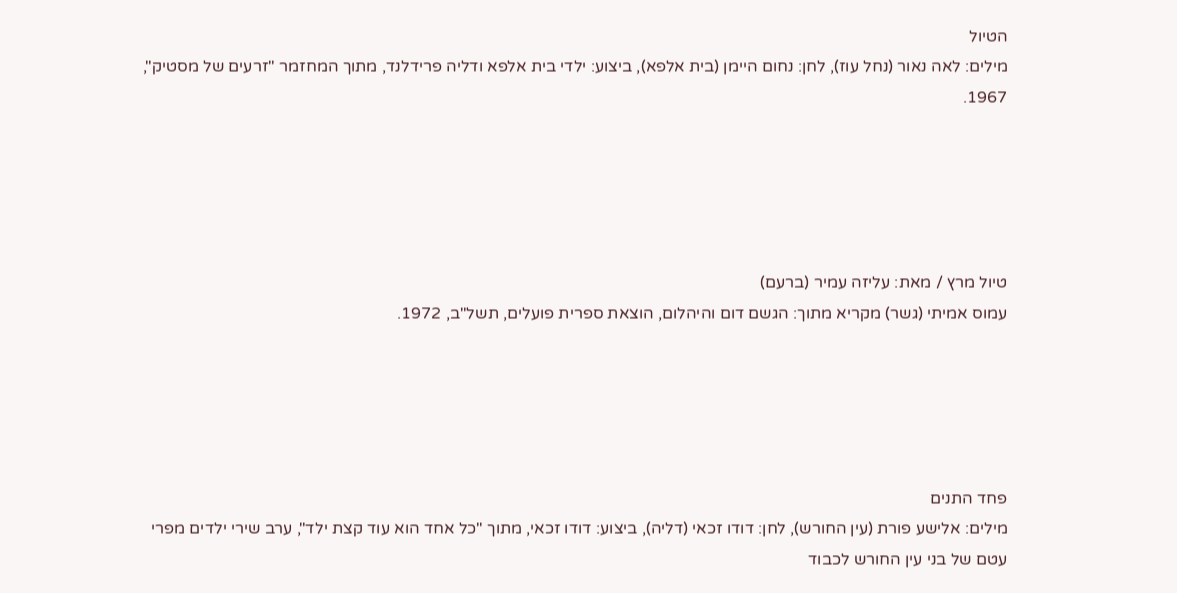הטיול
מילים: לאה נאור (נחל עוז), לחן: נחום היימן (בית אלפא), ביצוע: ילדי בית אלפא ודליה פרידלנד, מתוך המחזמר "זרעים של מסטיק", 1967.





טיול מרץ / מאת: עליזה עמיר (ברעם)
עמוס אמיתי (גשר) מקריא מתוך: הגשם דום והיהלום, הוצאת ספרית פועלים, תשל"ב, 1972.





פחד התנים
מילים: אלישע פורת (עין החורש), לחן: דודו זכאי (דליה), ביצוע: דודו זכאי, מתוך "כל אחד הוא עוד קצת ילד", ערב שירי ילדים מפרי עטם של בני עין החורש לכבוד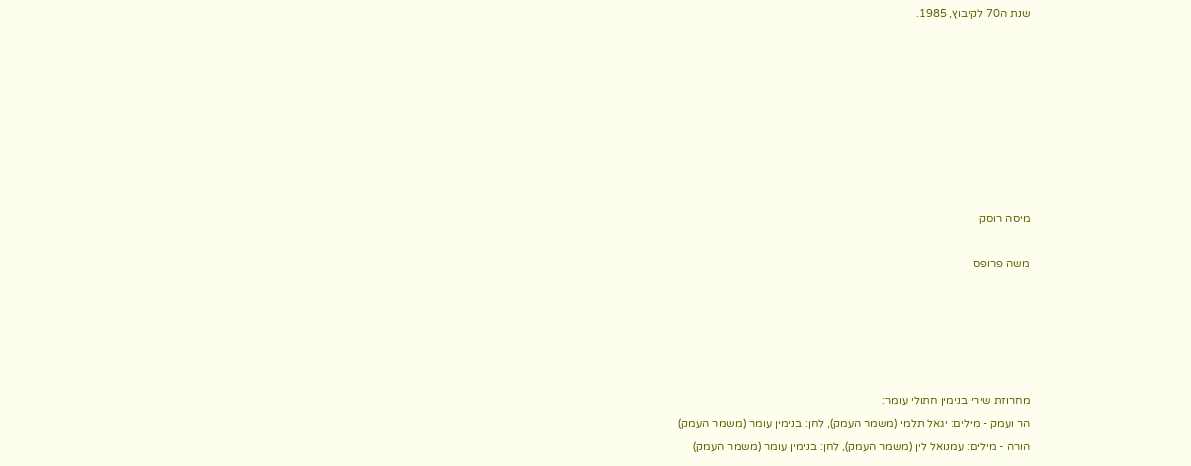שנת ה70 לקיבוץ, 1985.








מיסה רוסק

משה פרופס





מחרוזת שירי בנימין חתולי עומר:
הר ועמק - מילים: יגאל תלמי (משמר העמק), לחן: בנימין עומר (משמר העמק)
הורה - מילים: עמנואל לין (משמר העמק), לחן: בנימין עומר (משמר העמק)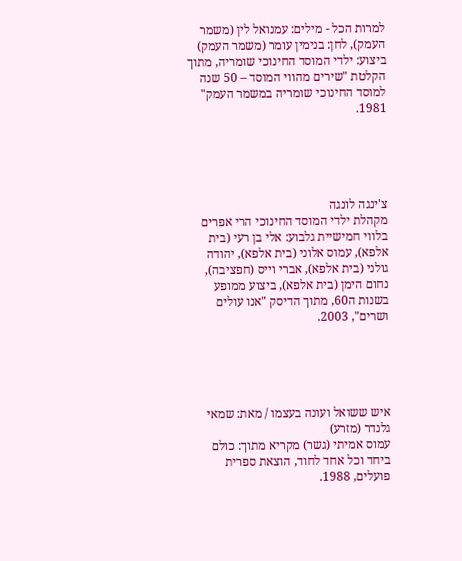למרות הכל - מילים: עמנואל לין (משמר העמק), לחן: בנימין עומר (משמר העמק)
ביצוע: ילדי המוסד החינוכי שומריה, מתוך הקלטת "שירים מהווי המוסד – 50 שנה למוסד החינוכי שומריה במשמר העמק" 1981.





צ'ינגה לונגה
מקהלת ילדי המוסד החינוכי הרי אפרים בלווי חמישיית גלבוע: אלי בן רעי (בית אלפא), עמוס אלוני (בית אלפא), יהודה גולני (בית אלפא), אברי וייס (חפציבה), נחום הימן (בית אלפא), ביצוע ממופע בשנות ה60, מתוך הדיסק "אנו עולים ושרים", 2003.





איש ששואל ועונה בעצמו / מאת: שמאי גלנדר (מזרע)
עמוס אמיתי (גשר) מקריא מתוך: כולם ביחד וכל אחד לחוד, הוצאת ספרית פועלים, 1988.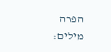הפרה
מילים: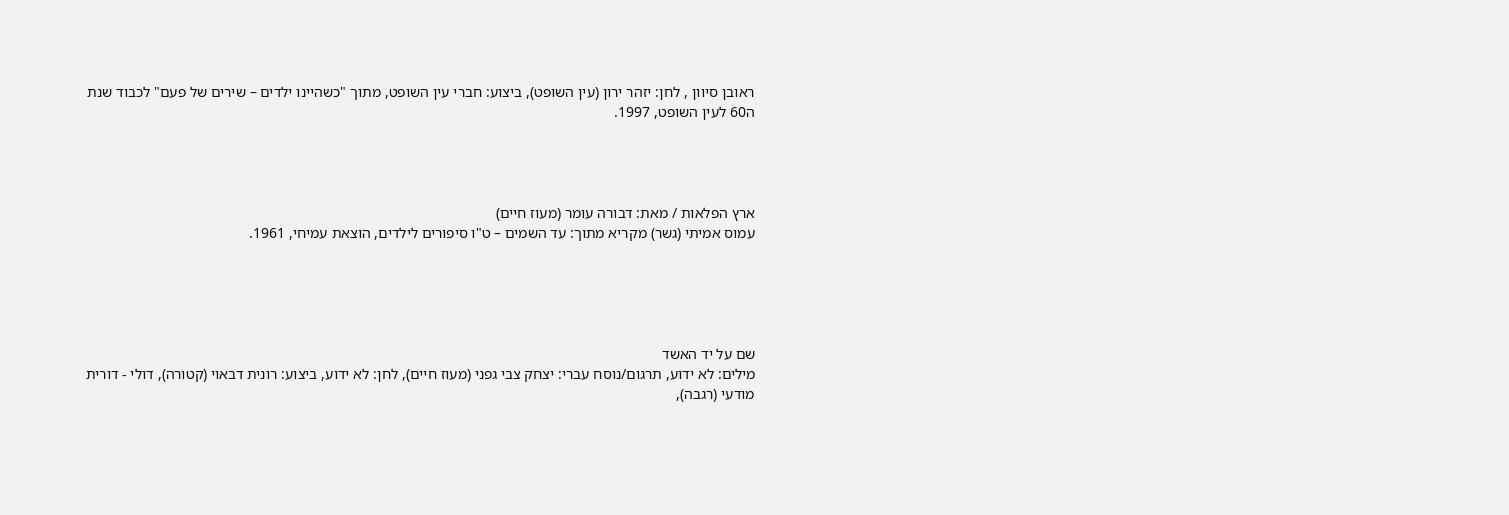ראובן סיוון , לחן: יזהר ירון (עין השופט), ביצוע: חברי עין השופט, מתוך "כשהיינו ילדים – שירים של פעם" לכבוד שנת ה60 לעין השופט, 1997.




ארץ הפלאות / מאת: דבורה עומר (מעוז חיים)
עמוס אמיתי (גשר) מקריא מתוך: עד השמים – ט"ו סיפורים לילדים, הוצאת עמיחי, 1961.





שם על יד האשד
מילים: לא ידוע, תרגום/נוסח עברי: יצחק צבי גפני (מעוז חיים), לחן: לא ידוע, ביצוע: רונית דבאוי (קטורה), דולי - דורית מודעי (רגבה),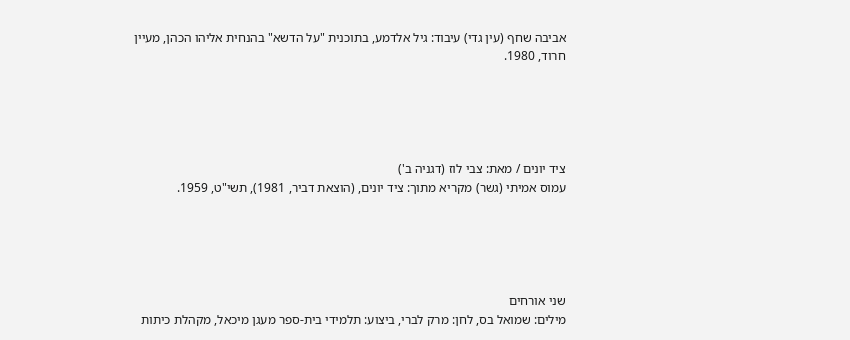אביבה שחף (עין גדי) עיבוד: גיל אלדמע, בתוכנית "על הדשא" בהנחית אליהו הכהן, מעיין חרוד, 1980.





ציד יונים / מאת: צבי לוז (דגניה ב')
עמוס אמיתי (גשר) מקריא מתוך: ציד יונים, (הוצאת דביר, 1981), תשי"ט, 1959.





שני אורחים
מילים: שמואל בס, לחן: מרק לברי, ביצוע: תלמידי בית-ספר מעגן מיכאל, מקהלת כיתות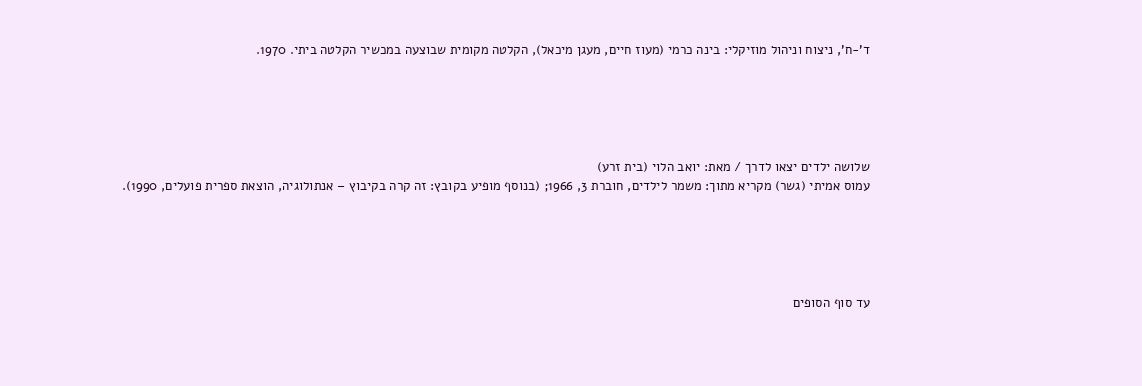ד'-ח', ניצוח וניהול מוזיקלי: בינה כרמי (מעוז חיים, מעגן מיכאל), הקלטה מקומית שבוצעה במכשיר הקלטה ביתי. 1970.





שלושה ילדים יצאו לדרך / מאת: יואב הלוי (בית זרע)
עמוס אמיתי (גשר) מקריא מתוך: משמר לילדים, חוברת 3, 1966; (בנוסף מופיע בקובץ: זה קרה בקיבוץ – אנתולוגיה, הוצאת ספרית פועלים, 1990).





עד סוף הסופים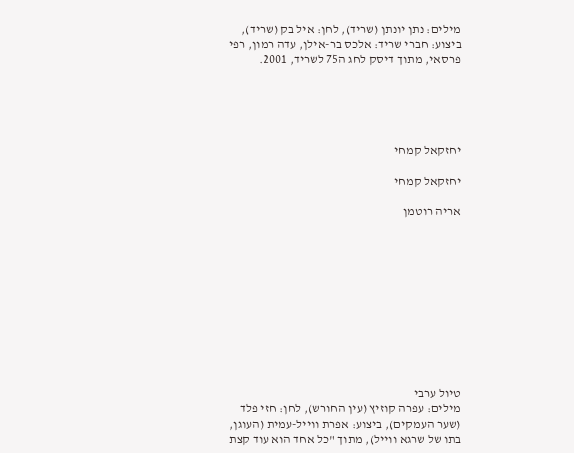מילים: נתן יונתן (שריד), לחן: איל בק (שריד), ביצוע: חברי שריד: אלכס בר-אילן, עדה רמון, רפי פרסאי, מתוך דיסק לחג ה75 לשריד, 2001.





יחזקאל קמחי

יחזקאל קמחי

אריה רוטמן











טיול ערבי
מילים: עפרה קוזיץ (עין החורש), לחן: חזי פלד (שער העמקים), ביצוע: אפרת ווייל-עמית (העוגן, בתו של שרגא ווייל), מתוך "כל אחד הוא עוד קצת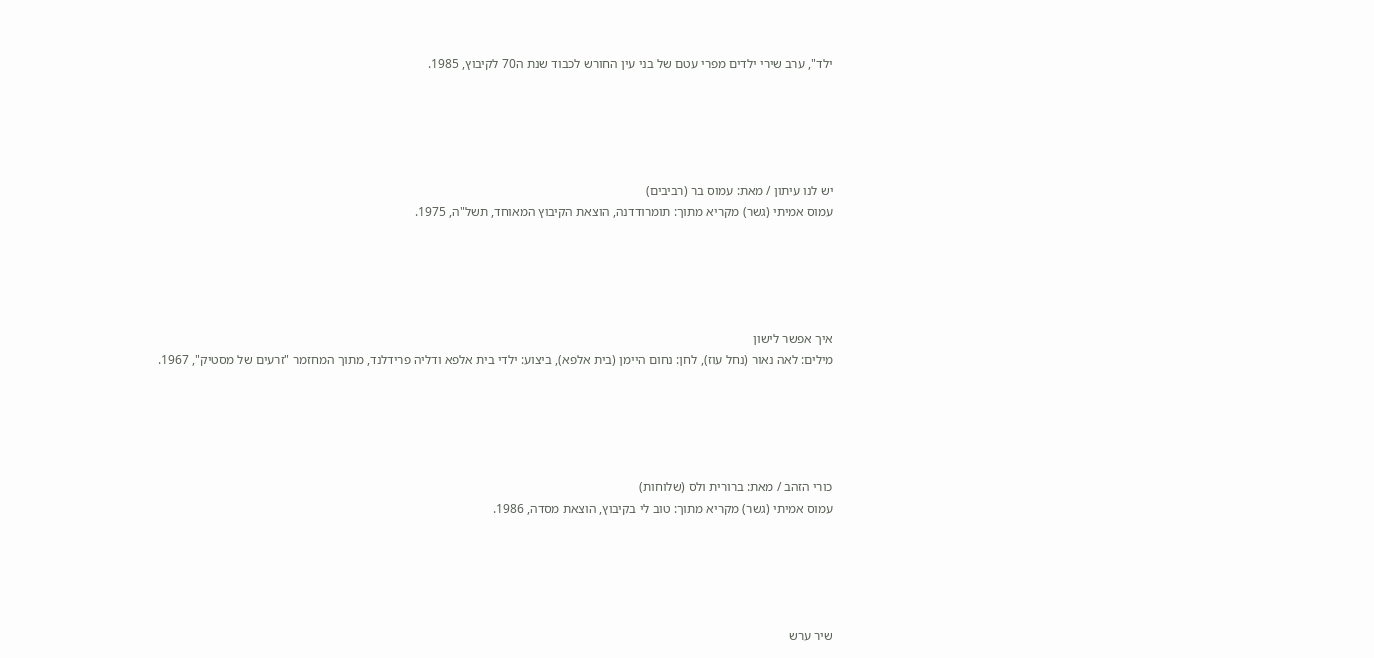ילד", ערב שירי ילדים מפרי עטם של בני עין החורש לכבוד שנת ה70 לקיבוץ, 1985.





יש לנו עיתון / מאת: עמוס בר (רביבים)
עמוס אמיתי (גשר) מקריא מתוך: תומרודדנה, הוצאת הקיבוץ המאוחד, תשל"ה, 1975.





איך אפשר לישון
מילים: לאה נאור (נחל עוז), לחן: נחום היימן (בית אלפא), ביצוע: ילדי בית אלפא ודליה פרידלנד, מתוך המחזמר "זרעים של מסטיק", 1967.





כורי הזהב / מאת: ברורית ולס (שלוחות)
עמוס אמיתי (גשר) מקריא מתוך: טוב לי בקיבוץ, הוצאת מסדה, 1986.





שיר ערש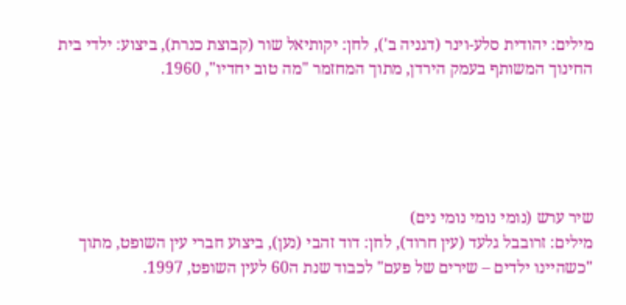מילים: יהודית סלע-וינר (דגניה ב'), לחן: יקותיאל שור (קבוצת כנרת), ביצוע: ילדי בית החינוך המשותף בעמק הירדן, מתוך המחזמר "מה טוב יחדיו", 1960.





שיר ערש (נומי נומי נומי נים)
מילים: זרובבל גלעד (עין חרוד), לחן: דוד זהבי (נען), ביצוע חברי עין השופט, מתוך "כשהיינו ילדים – שירים של פעם" לכבוד שנת ה60 לעין השופט, 1997.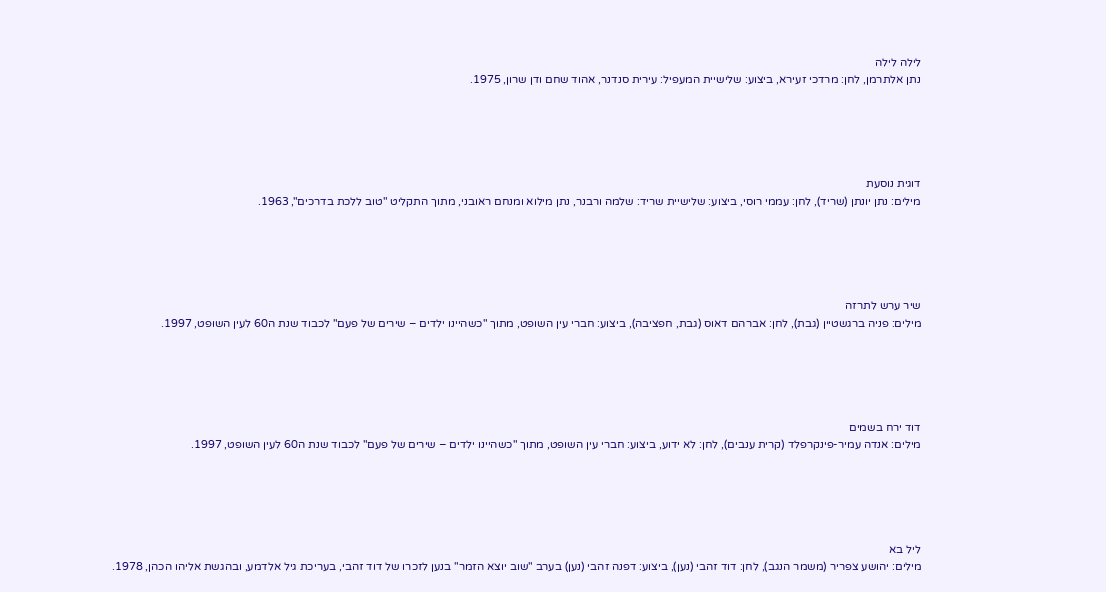לילה לילה
נתן אלתרמן, לחן: מרדכי זעירא, ביצוע: שלישיית המעפיל: עירית סנדנר, אהוד שחם ודן שרון, 1975.





דוגית נוסעת
מילים: נתן יונתן (שריד), לחן: עממי רוסי, ביצוע: שלישיית שריד: שלמה ורבנר, נתן מילוא ומנחם ראובני, מתוך התקליט "טוב ללכת בדרכים", 1963.





שיר ערש לתרזה
מילים: פניה ברגשטיין (גבת), לחן: אברהם דאוס (גבת, חפציבה), ביצוע: חברי עין השופט, מתוך "כשהיינו ילדים – שירים של פעם" לכבוד שנת ה60 לעין השופט, 1997.





דוד ירח בשמים
מילים: אנדה עמיר-פינקרפלד (קרית ענבים), לחן: לא ידוע, ביצוע: חברי עין השופט, מתוך "כשהיינו ילדים – שירים של פעם" לכבוד שנת ה60 לעין השופט, 1997.





ליל בא
מילים: יהושע צפריר (משמר הנגב), לחן: דוד זהבי (נען), ביצוע: דפנה זהבי (נען) בערב "שוב יוצא הזמר" בנען לזכרו של דוד זהבי, בעריכת גיל אלדמע, ובהגשת אליהו הכהן, 1978.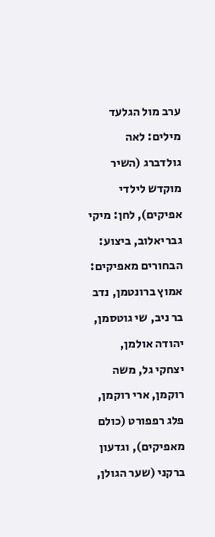ערב מול הגלעד
מילים: לאה גולדברג (השיר מוקדש לילדי אפיקים), לחן: מיקי גבריאלוב, ביצוע: הבחורים מאפיקים: אמוץ ברונטמן, נדב בר ניב, שי גוטסמן, יהודה אולמן, יצחקי גל, משה רוקמן, ארי רוקמן, פלג רפפורט (כולם מאפיקים), וגדעון ברקני (שער הגולן,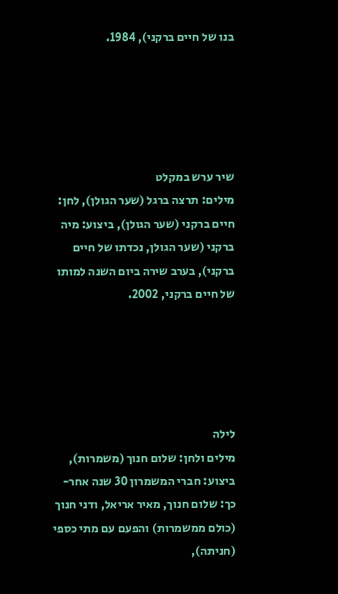בנו של חיים ברקני), 1984.





שיר ערש במקלט
מילים: תרצה ברגל (שער הגולן), לחן: חיים ברקני (שער הגולן), ביצוע: מיה ברקני (שער הגולן, נכדתו של חיים ברקני), בערב שירה ביום השנה למותו של חיים ברקני, 2002.





לילה
מילים ולחן: שלום חנוך (משמרות), ביצוע: חברי המשמרון 30 שנה אחר-כך: שלום חנוך, מאיר אריאל, ודני חנוך (כולם ממשמרות) והפעם עם מתי כספי (חניתה),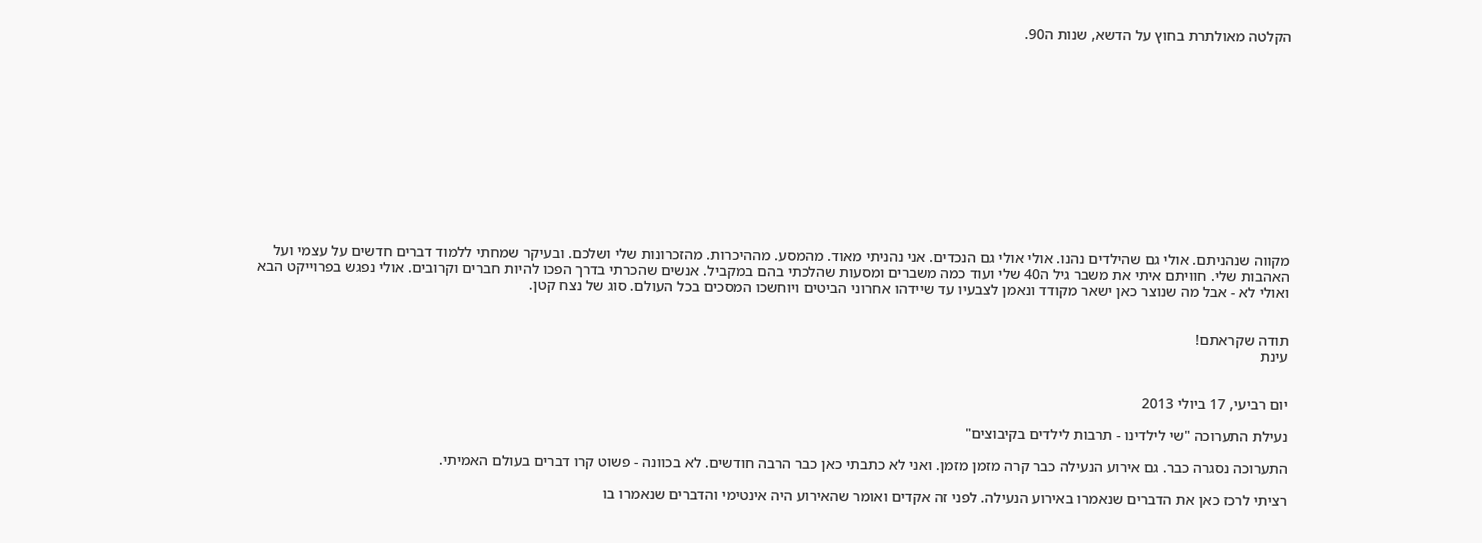הקלטה מאולתרת בחוץ על הדשא, שנות ה90.













מקווה שנהניתם. אולי גם שהילדים נהנו. אולי אולי גם הנכדים. אני נהניתי מאוד. מהמסע. מההיכרות. מהזכרונות שלי ושלכם. ובעיקר שמחתי ללמוד דברים חדשים על עצמי ועל האהבות שלי. חוויתם איתי את משבר גיל ה40 שלי ועוד כמה משברים ומסעות שהלכתי בהם במקביל. אנשים שהכרתי בדרך הפכו להיות חברים וקרובים. אולי נפגש בפרוייקט הבא ואולי לא - אבל מה שנוצר כאן ישאר מקודד ונאמן לצבעיו עד שיידהו אחרוני הביטים ויוחשכו המסכים בכל העולם. סוג של נצח קטן.


תודה שקראתם!
עינת


יום רביעי, 17 ביולי 2013

נעילת התערוכה "שי לילדינו - תרבות לילדים בקיבוצים"

התערוכה נסגרה כבר. גם אירוע הנעילה כבר קרה מזמן מזמן. ואני לא כתבתי כאן כבר הרבה חודשים. לא בכוונה - פשוט קרו דברים בעולם האמיתי.

רציתי לרכז כאן את הדברים שנאמרו באירוע הנעילה. לפני זה אקדים ואומר שהאירוע היה אינטימי והדברים שנאמרו בו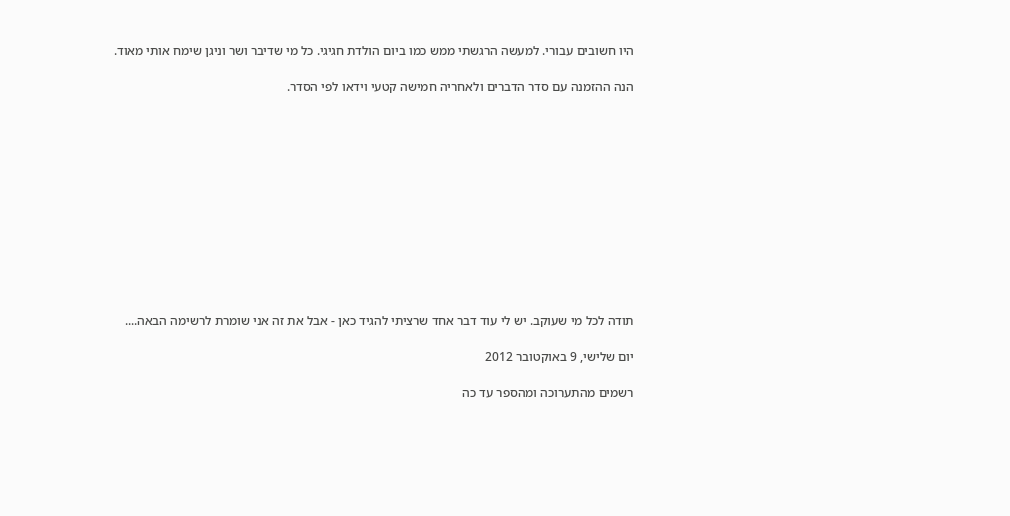היו חשובים עבורי. למעשה הרגשתי ממש כמו ביום הולדת חגיגי. כל מי שדיבר ושר וניגן שימח אותי מאוד.

הנה ההזמנה עם סדר הדברים ולאחריה חמישה קטעי וידאו לפי הסדר.












תודה לכל מי שעוקב. יש לי עוד דבר אחד שרציתי להגיד כאן - אבל את זה אני שומרת לרשימה הבאה....

יום שלישי, 9 באוקטובר 2012

רשמים מהתערוכה ומהספר עד כה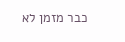כבר מזמן לא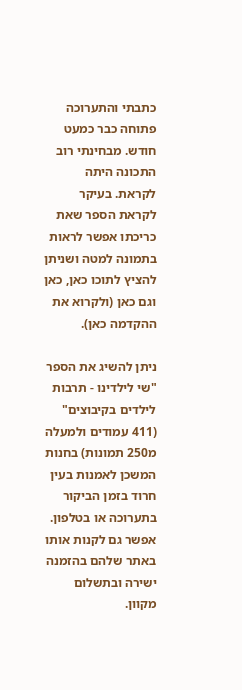כתבתי והתערוכה פתוחה כבר כמעט חודש. מבחינתי רוב התכונה היתה לקראת. בעיקר לקראת הספר שאת כריכתו אפשר לראות בתמונה למטה ושניתן להציץ לתוכו כאן, כאן וגם כאן (ולקרוא את ההקדמה כאן).

ניתן להשיג את הספר "שי לילדינו - תרבות לילדים בקיבוצים" (411 עמודים ולמעלה מ250 תמונות) בחנות המשכן לאמנות בעין חרוד בזמן הביקור בתערוכה או בטלפון. אפשר גם לקנות אותו באתר שלהם בהזמנה ישירה ובתשלום מקוון.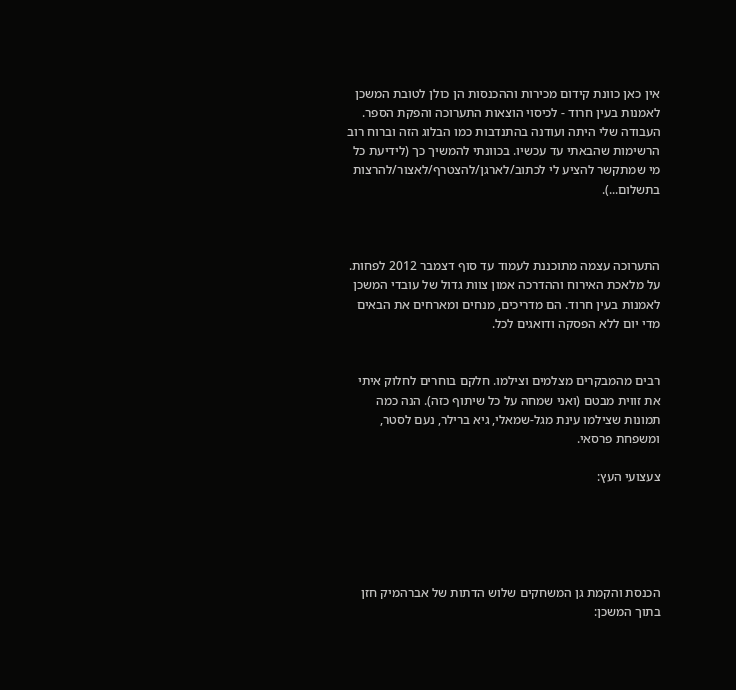אין כאן כוונת קידום מכירות וההכנסות הן כולן לטובת המשכן לאמנות בעין חרוד - לכיסוי הוצאות התערוכה והפקת הספר. העבודה שלי היתה ועודנה בהתנדבות כמו הבלוג הזה וברוח רוב הרשימות שהבאתי עד עכשיו. בכוונתי להמשיך כך (לידיעת כל מי שמתקשר להציע לי לכתוב/לארגן/להצטרף/לאצור/להרצות בתשלום...).



התערוכה עצמה מתוכננת לעמוד עד סוף דצמבר 2012 לפחות. על מלאכת האירוח וההדרכה אמון צוות גדול של עובדי המשכן לאמנות בעין חרוד. הם מדריכים, מנחים ומארחים את הבאים מדי יום ללא הפסקה ודואגים לכל.


רבים מהמבקרים מצלמים וצילמו. חלקם בוחרים לחלוק איתי את זווית מבטם (ואני שמחה על כל שיתוף כזה). הנה כמה תמונות שצילמו עינת מגל-שמאלי, גיא ברילר, נעם לסטר, ומשפחת פרסאי.

צעצועי העץ:





הכנסת והקמת גן המשחקים שלוש הדתות של אברהמיק חזן בתוך המשכן: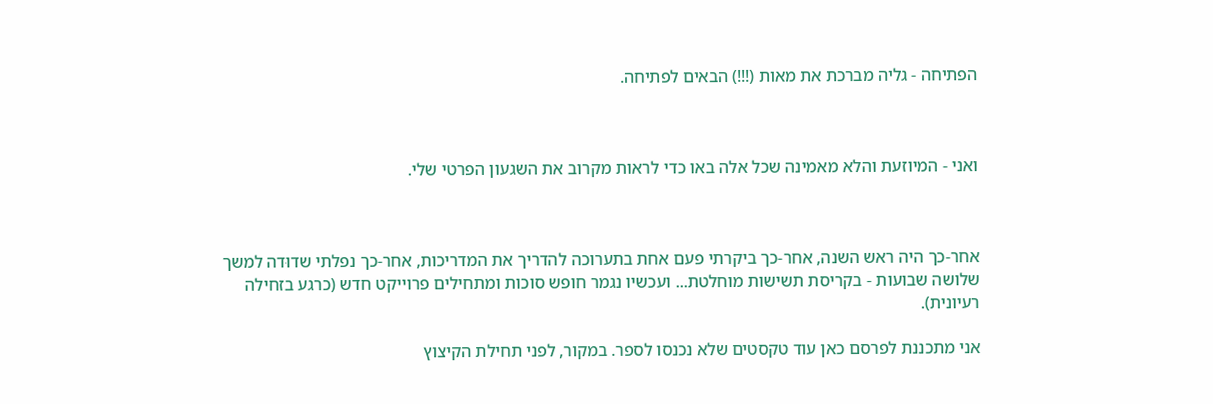הפתיחה - גליה מברכת את מאות (!!!) הבאים לפתיחה.



ואני - המיוזעת והלא מאמינה שכל אלה באו כדי לראות מקרוב את השגעון הפרטי שלי.



אחר-כך היה ראש השנה, אחר-כך ביקרתי פעם אחת בתערוכה להדריך את המדריכות, אחר-כך נפלתי שדוּדה למשך שלושה שבועות - בקריסת תשישות מוחלטת... ועכשיו נגמר חופש סוכות ומתחילים פרוייקט חדש (כרגע בזחילה רעיונית).

אני מתכננת לפרסם כאן עוד טקסטים שלא נכנסו לספר. במקור, לפני תחילת הקיצוץ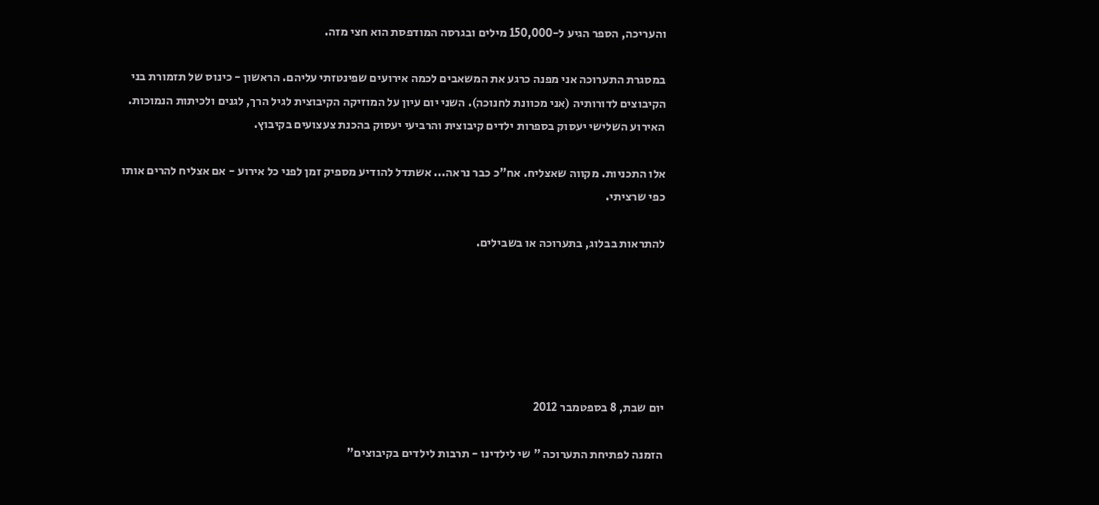והעריכה, הספר הגיע ל-150,000 מילים ובגרסה המודפסת הוא חצי מזה.

במסגרת התערוכה אני מפנה כרגע את המשאבים לכמה אירועים שפינטזתי עליהם. הראשון - כינוס של תזמורת בני הקיבוצים לדורותיה (אני מכוונת לחנוכה). השני יום עיון על המוזיקה הקיבוצית לגיל הרך, לגנים ולכיתות הנמוכות. האירוע השלישי יעסוק בספרות ילדים קיבוצית והרביעי יעסוק בהכנת צעצועים בקיבוץ.

אלו התכניות. מקווה שאצליח. אח"כ כבר נראה... אשתדל להודיע מספיק זמן לפני כל אירוע - אם אצליח להרים אותו כפי שרציתי.

להתראות בבלוג, בתערוכה או בשבילים.






יום שבת, 8 בספטמבר 2012

הזמנה לפתיחת התערוכה " שי לילדינו - תרבות לילדים בקיבוצים"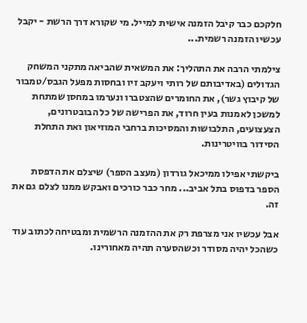חלקכם כבר קיבל הזמנה אישית למייל. מי שקורא דרך הרשת - יקבל עכשיו הזמנה רשמית...

צילמתי הרבה את התהליך: את המשאית שהביאה מתקני המשחק הגדולים (באדיבותם של רותי ויעקב זיו ובחסות מפעל הגבס/טמבור של קיבוץ גשר), את החומרים שהצטברו ונערמו במחסן שמתחת למשכן לאמנות בעין חרוד, את הפרישה של כל הבובטרונים, הצעצועים, התלבושות והמסיכות ברחבי המוזיאון ואת התחלת הסידור בוויטרינות.

ביקשתי אפילו ממיכאל גורדון (מעצב הספר) שיצלם את הדפסת הספר בדפוס בתל אביב... מחר כבר כורכים ואבקש ממנו לצלם גם את זה.

אבל עכשיו אני מצרפת רק את ההזמנה הרשמית ומבטיחה לכתוב עוד כשהכל יהיה מסודר וכשהסערה תהיה מאחורינו.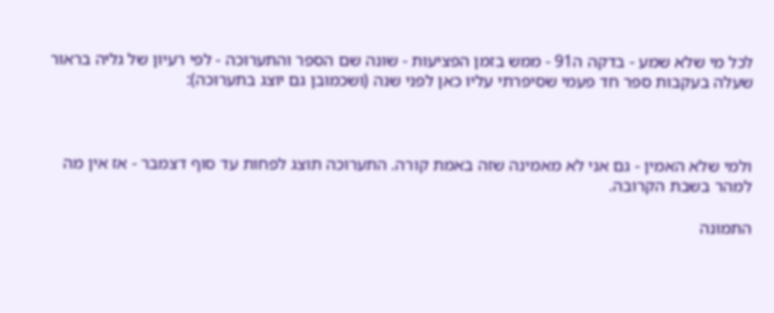לכל מי שלא שמע - בדקה ה91 - ממש בזמן הפציעות - שונה שם הספר והתערוכה - לפי רעיון של גליה בראור שעלה בעקבות ספר חד פעמי שסיפרתי עליו כאן לפני שנה (ושכמובן גם יוצג בתערוכה):



ולמי שלא האמין - גם אני לא מאמינה שזה באמת קורה. התערוכה תוצג לפחות עד סוף דצמבר - אז אין מה למהר בשבת הקרובה.

התמונה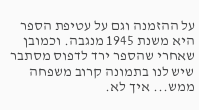על ההזמנה וגם על עטיפת הספר היא משנת 1945 מנגבה. וכמובן שאחרי שהספר ירד לדפוס מסתבר שיש לנו בתמונה קרוב משפחה ממש... איך לא.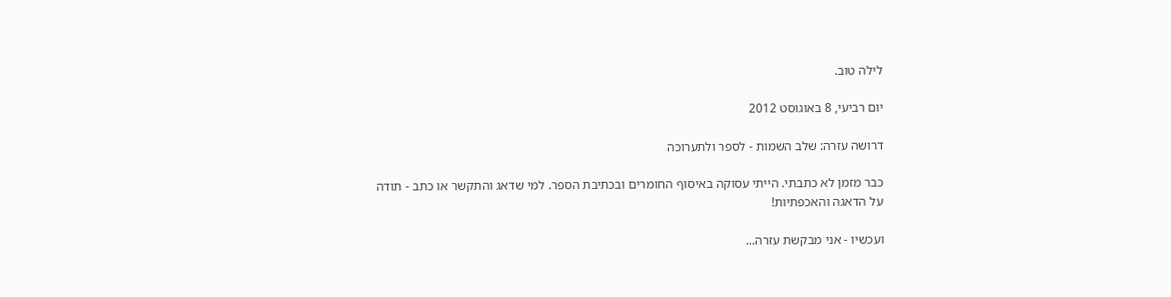לילה טוב.

יום רביעי, 8 באוגוסט 2012

דרושה עזרה: שלב השמות - לספר ולתערוכה

כבר מזמן לא כתבתי. הייתי עסוקה באיסוף החומרים ובכתיבת הספר. למי שדאג והתקשר או כתב - תודה על הדאגה והאכפתיות!

ועכשיו - אני מבקשת עזרה...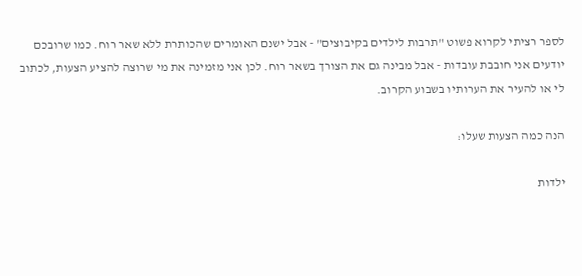לספר רציתי לקרוא פשוט "תרבות לילדים בקיבוצים" - אבל ישנם האומרים שהכותרת ללא שאר רוח. כמו שרובכם יודעים אני חובבת עובדות - אבל מבינה גם את הצורך בשאר רוח. לכן אני מזמינה את מי שרוצה להציע הצעות, לכתוב לי או להעיר את הערותיו בשבוע הקרוב.

הנה כמה הצעות שעלו:

ילדות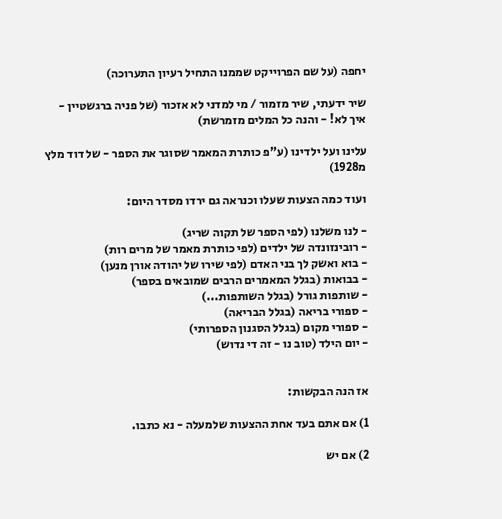יחפה (על שם הפרוייקט שממנו התחיל רעיון התערוכה)

שיר ידעתי, שיר מזמור / מי למדני לא אזכור (של פניה ברגשטיין - איך לא! - והנה כל המלים מזמרשת)

עלינו ועל ילדינו (ע"פ כותרת המאמר שסוגר את הספר - של דוד מלץ מ1928)

ועוד כמה הצעות שעלו וכנראה גם ירדו מסדר היום:

- לנו משלנו (לפי הספר של תקוה שריג)
- רובינזונדה של ילדים (לפי כותרת מאמר של מרים רות)
- בוא ואשק לך בני האדם (לפי שירו של יהודה אורן מנען)
- בבואות (בגלל המאמרים הרבים שמובאים בספר)
- שותפות גורל (בגלל השותפות...)
- ספורי בריאה (בגלל הבריאה)
- ספורי מקום (בגלל הסגנון הספרותי)
- יום הילד (טוב נו - זה די נדוש)


אז הנה הבקשות:

1) אם אתם בעד אחת ההצעות שלמעלה - נא כתבו.

2) אם יש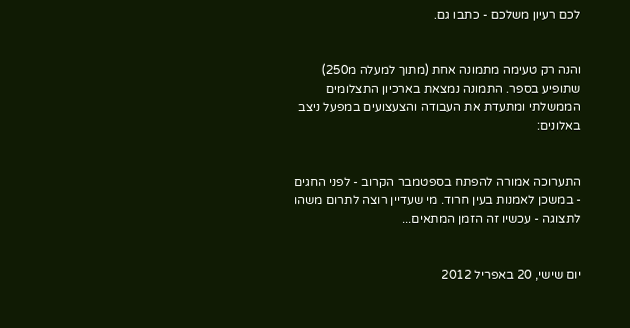לכם רעיון משלכם - כתבו גם.


והנה רק טעימה מתמונה אחת (מתוך למעלה מ250) שתופיע בספר. התמונה נמצאת בארכיון התצלומים הממשלתי ומתעדת את העבודה והצעצועים במפעל ניצב באלונים:


התערוכה אמורה להפתח בספטמבר הקרוב - לפני החגים - במשכן לאמנות בעין חרוד. מי שעדיין רוצה לתרום משהו לתצוגה - עכשיו זה הזמן המתאים...


יום שישי, 20 באפריל 2012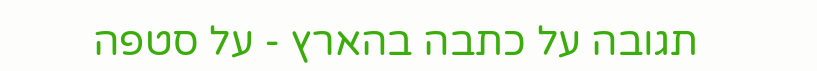תגובה על כתבה בהארץ - על סטפה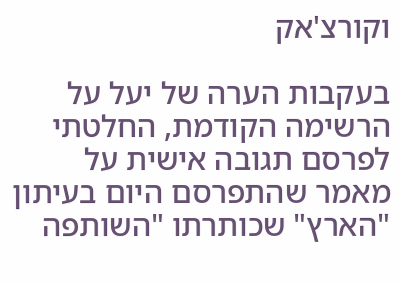וקורצ'אק

בעקבות הערה של יעל על הרשימה הקודמת, החלטתי לפרסם תגובה אישית על מאמר שהתפרסם היום בעיתון "הארץ" שכותרתו "השותפה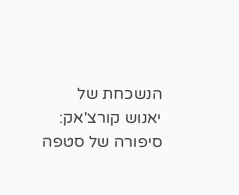הנשכחת של יאנוש קורצ'אק: סיפורה של סטפה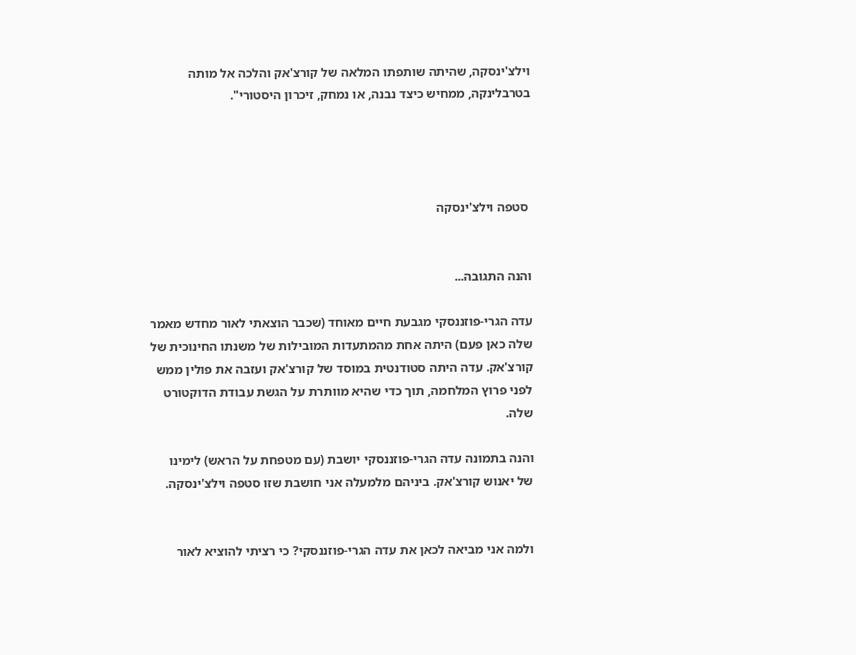וילצ'ינסקה, שהיתה שותפתו המלאה של קורצ'אק והלכה אל מותה בטרבלינקה, ממחיש כיצד נבנה, או נמחק, זיכרון היסטורי".




 סטפה וילצ'ינסקה


והנה התגובה...

עדה הגרי-פוזננסקי מגבעת חיים מאוחד (שכבר הוצאתי לאור מחדש מאמר שלה כאן פעם) היתה אחת מהמתעדות המובילות של משנתו החינוכית של קורצ'אק. עדה היתה סטודנטית במוסד של קורצ'אק ועזבה את פולין ממש לפני פרוץ המלחמה, תוך כדי שהיא מוותרת על הגשת עבודת הדוקטורט שלה.

והנה בתמונה עדה הגרי-פוזננסקי יושבת (עם מטפחת על הראש) לימינו של יאנוש קורצ'אק. ביניהם מלמעלה אני חושבת שזו סטפה וילצ'ינסקה.


ולמה אני מביאה לכאן את עדה הגרי-פוזננסקי? כי רציתי להוציא לאור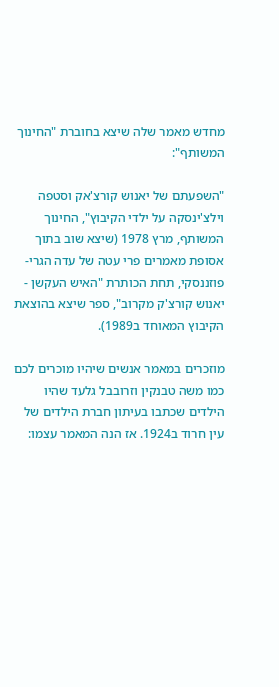מחדש מאמר שלה שיצא בחוברת "החינוך המשותף":

"השפעתם של יאנוש קורצ'אק וסטפה וילצ'ינסקה על ילדי הקיבוץ", החינוך המשותף, מרץ 1978 (שיצא שוב בתוך אסופת מאמרים פרי עטה של עדה הגרי-פוזננסקי, תחת הכותרת "האיש העקשן - יאנוש קורצ'ק מקרוב", ספר שיצא בהוצאת הקיבוץ המאוחד ב1989).

מוזכרים במאמר אנשים שיהיו מוכרים לכם כמו משה טבנקין וזרובבל גלעד שהיו הילדים שכתבו בעיתון חברת הילדים של עין חרוד ב1924. אז הנה המאמר עצמו: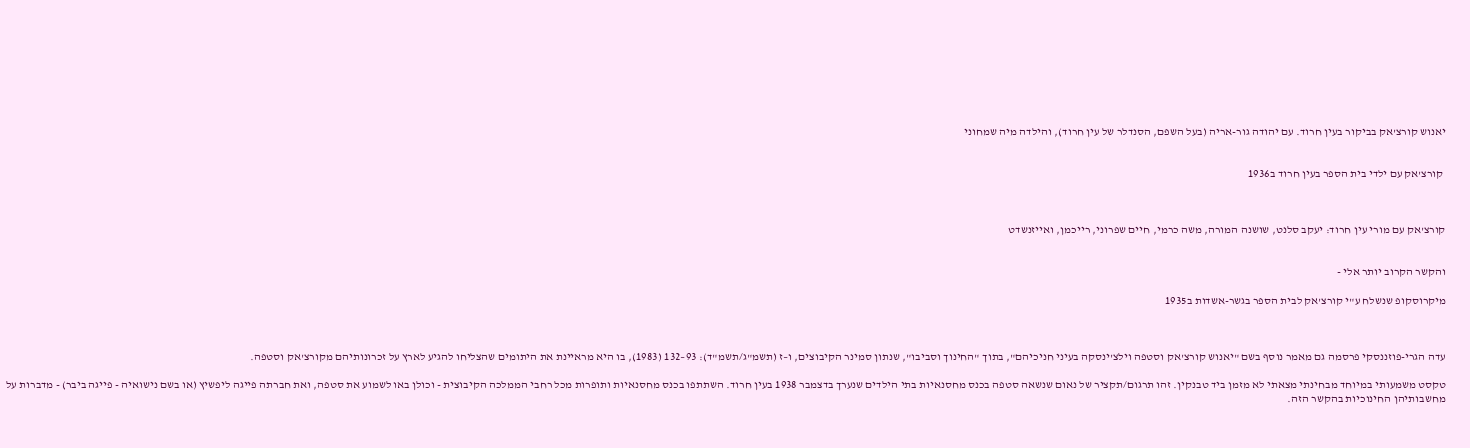יאנוש קורצ'אק בביקור בעין חרוד. עם יהודה גור-אריה (בעל השפם, הסנדלר של עין חרוד), והילדה מיה שמחוני


 קורצ'אק עם ילדי בית הספר בעין חרוד ב1936



קורצ'אק עם מורי עין חרוד: יעקב סלנט, שושנה המורה, משה כרמי, חיים שפרוני, רייכמן, ואייזנשדט


והקשר הקרוב יותר אלי -

מיקרוסקופ שנשלח ע"י קורצ'אק לבית הספר בגשר-אשדות ב1935



עדה הגרי-פוזננסקי פרסמה גם מאמר נוסף בשם "יאנוש קורצ'אק וסטפה וילצ'ינסקה בעיני חניכיהם", בתוך "החינוך וסביבו", שנתון סמינר הקיבוצים, ו–ז (תשמ"ג/תשמ"ד): 93–132 (1983), בו היא מראיינת את היתומים שהצליחו להגיע לארץ על זכרונותיהם מקורצ'אק וסטפה.

טקסט משמעותי במיוחד מבחינתי מצאתי לא מזמן ביד טבנקין. זהו תרגום/תקציר של נאום שנשאה סטפה בכנס מחסנאיות בתי הילדים שנערך בדצמבר 1938 בעין חרוד. השתתפו בכנס מחסנאיות ותופרות מכל רחבי הממלכה הקיבוצית - וכולן באו לשמוע את סטפה, ואת חברתה פייגה ליפשיץ (או בשם נישואיה - פייגה ביבר) - מדברות על מחשבותיהן החינוכיות בהקשר הזה.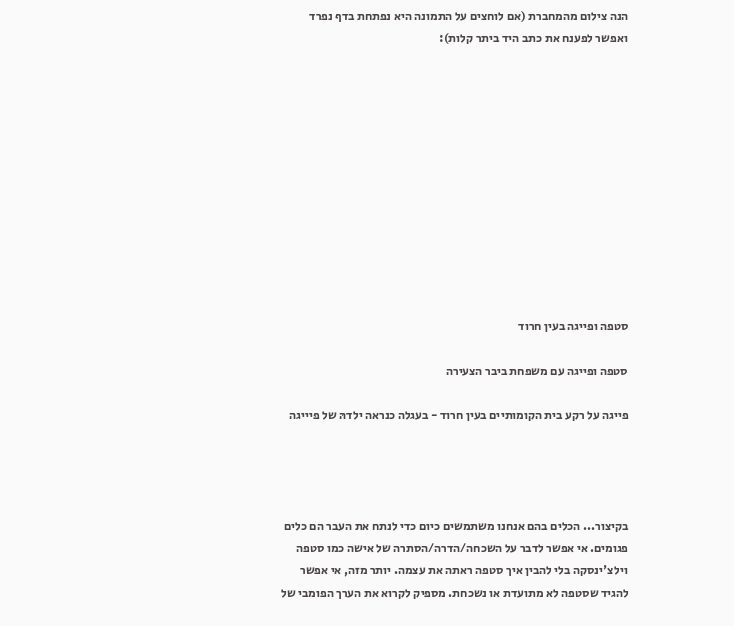הנה צילום מהמחברת (אם לוחצים על התמונה היא נפתחת בדף נפרד ואפשר לפענח את כתב היד ביתר קלות):












סטפה ופייגה בעין חרוד

סטפה ופייגה עם משפחת ביבר הצעירה

פייגה על רקע בית הקומותיים בעין חרוד - בעגלה כנראה ילדהּ של פיייגה




בקיצור... הכלים בהם אנחנו משתמשים כיום כדי לנתח את העבר הם כלים פגומים. אי אפשר לדבר על השכחה/הדרה/הסתרה של אישה כמו סטפה וילצ'ינסקה בלי להבין איך סטפה ראתה את עצמה. יותר מזה, אי אפשר להגיד שסטפה לא מתועדת או נשכחת. מספיק לקרוא את הערך הפומבי של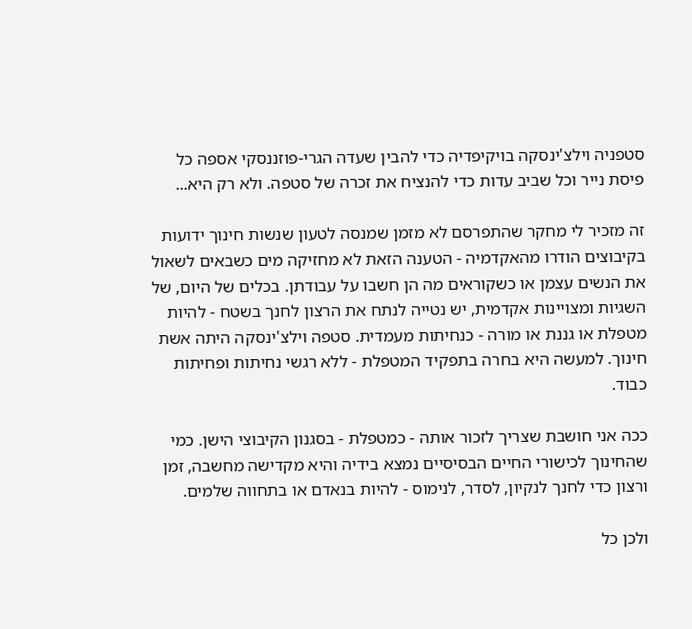סטפניה וילצ'ינסקה בויקיפדיה כדי להבין שעדה הגרי-פוזננסקי אספה כל פיסת נייר וכל שביב עדות כדי להנציח את זכרה של סטפה. ולא רק היא...

זה מזכיר לי מחקר שהתפרסם לא מזמן שמנסה לטעון שנשות חינוך ידועות בקיבוצים הודרו מהאקדמיה - הטענה הזאת לא מחזיקה מים כשבאים לשאול את הנשים עצמן או כשקוראים מה הן חשבו על עבודתן. בכלים של היום, של השגיות ומצויינות אקדמית, יש נטייה לנתח את הרצון לחנך בשטח - להיות מטפלת או גננת או מורה - כנחיתות מעמדית. סטפה וילצ'ינסקה היתה אשת חינוך. למעשה היא בחרה בתפקיד המטפלת - ללא רגשי נחיתות ופחיתות כבוד.

ככה אני חושבת שצריך לזכור אותה - כמטפלת - בסגנון הקיבוצי הישן. כמי שהחינוך לכישורי החיים הבסיסיים נמצא בידיה והיא מקדישה מחשבה, זמן ורצון כדי לחנך לנקיון, לסדר, לנימוס - להיות בנאדם או בתחווה שלמים.

ולכן כל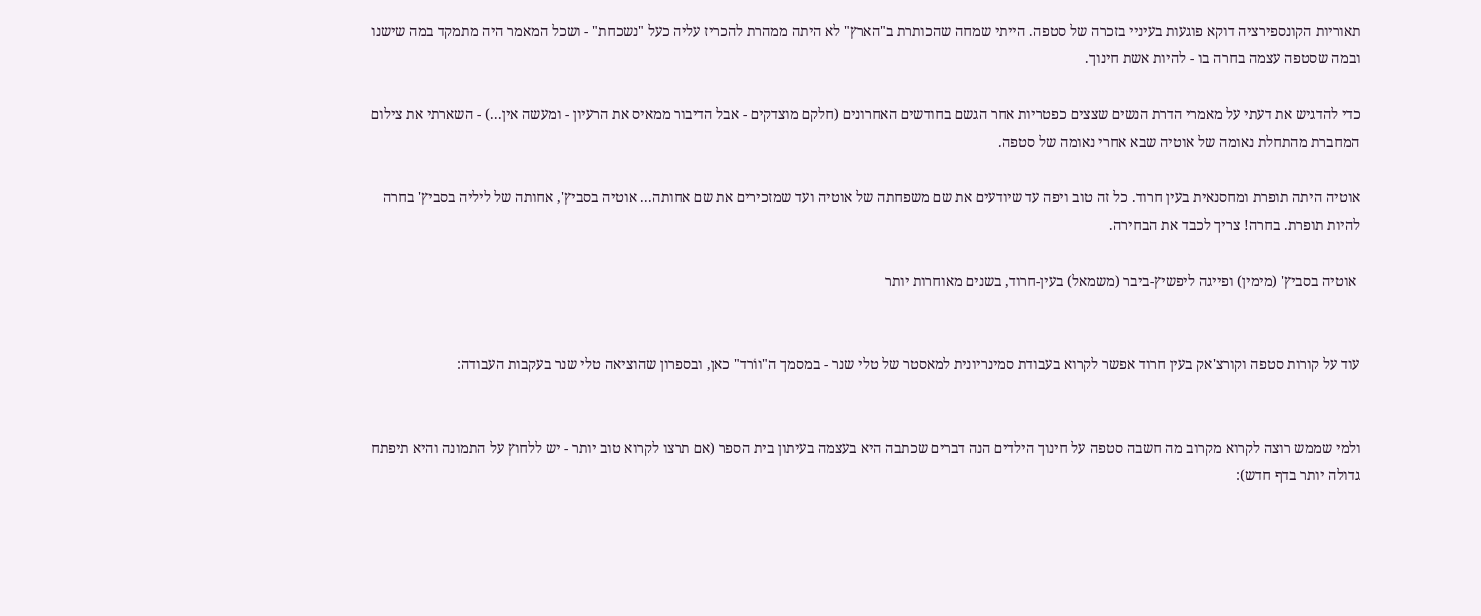תאוריות הקונספירציה דוקא פוגעות בעיניי בזכרה של סטפה. הייתי שמחה שהכותרת ב"הארץ" לא היתה ממהרת להכריז עליה כעל "נשכחת" - ושכל המאמר היה מתמקד במה שישנו ובמה שסטפה עצמה בחרה בו - להיות אשת חינוך.

כדי להדגיש את דעתי על מאמרי הדרת הנשים שצצים כפטריות אחר הגשם בחודשים האחרונים (חלקם מוצדקים - אבל הדיבור ממאיס את הרעיון - ומעשה אין...) - השארתי את צילום המחברת מהתחלת נאומה של אוטיה שבא אחרי נאומה של סטפה.

אוטיה היתה תופרת ומחסנאית בעין חרוד. כל זה טוב ויפה עד שיודעים את שם משפחתה של אוטיה ועד שמזכירים את שם אחותה... אוטיה בסביץ', אחותה של ליליה בסביץ' בחרה להיות תופרת. בחרה! צריך לכבד את הבחירה.

 אוטיה בסביץ' (מימין) ופייגה ליפשיץ-ביבר (משמאל) בעין-חרוד, בשנים מאוחרות יותר


עוד על קורות סטפה וקורצ'אק בעין חרוד אפשר לקרוא בעבודת סמינריונית למאסטר של טלי שנר - במסמך ה"ווֹרד" כאן, ובספרון שהוציאה טלי שנר בעקבות העבודה:


ולמי שממש רוצה לקרוא מקרוב מה חשבה סטפה על חינוך הילדים הנה דברים שכתבה היא בעצמה בעיתון בית הספר (אם תרצו לקרוא טוב יותר - יש ללחוץ על התמונה והיא תיפתח גדולה יותר בדף חדש):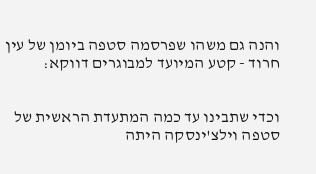והנה גם משהו שפרסמה סטפה ביומן של עין חרוד - קטע המיועד למבוגרים דווקא:


וכדי שתבינו עד כמה המתעדת הראשית של סטפה וילצ'ינסקה היתה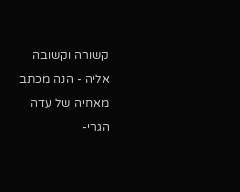קשורה וקשובה אליה - הנה מכתב מאחיה של עדה הגרי-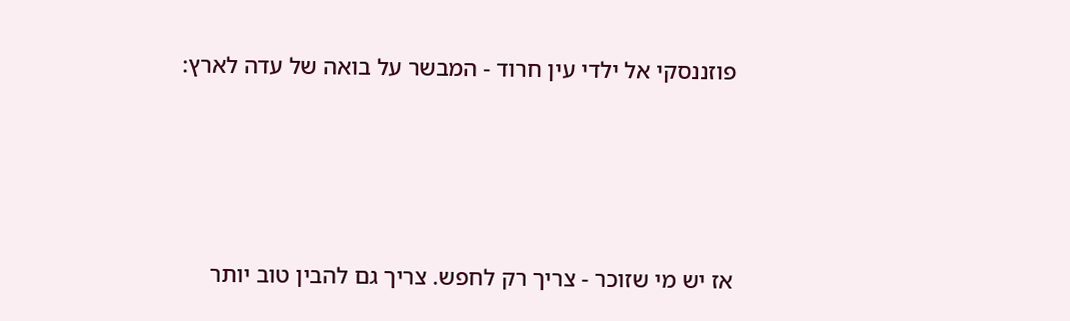פוזננסקי אל ילדי עין חרוד - המבשר על בואה של עדה לארץ:




אז יש מי שזוכר - צריך רק לחפש. צריך גם להבין טוב יותר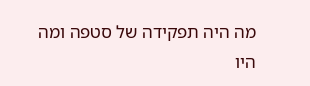מה היה תפקידה של סטפה ומה היו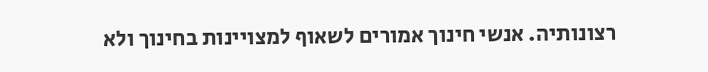רצונותיה. אנשי חינוך אמורים לשאוף למצויינות בחינוך ולא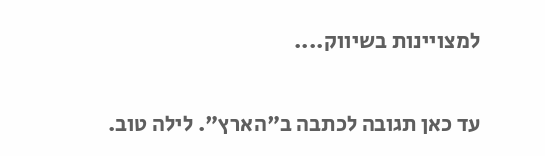למצויינות בשיווק....

עד כאן תגובה לכתבה ב"הארץ". לילה טוב.